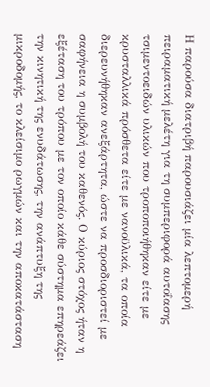Η παρούσα διατριβή παρουσιάζει μία λεπτομερή πειραματική μελέτη για τη συμπεριφορά αυτοΐασης τσιμεντοειδών υλικών που τροποποιήθηκαν είτε με κρυσταλλικά πρόσθετα είτε με νανοϋλικά, τα οποία διερευνήθηκαν ανεξάρτητα, ώστε να προσδιοριστεί με σαφήνεια η συμβολή του καθενός. Ο κύριος στόχος ήταν η εξέταση του τρόπου με τον οποίο κάθε σύστημα επηρεάζει την κινητική της ενυδάτωσης, την ανάπτυξη της μικροδομής, το κλείσιμο ρωγμών και την αποκατάσταση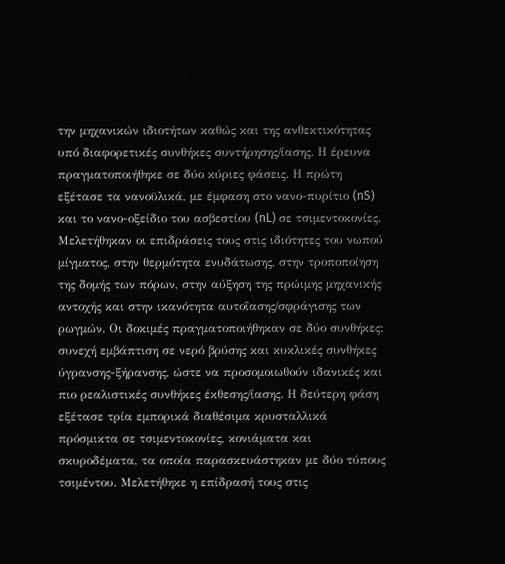την μηχανικών ιδιοτήτων καθώς και της ανθεκτικότητας υπό διαφορετικές συνθήκες συντήρησης/ίασης. Η έρευνα πραγματοποιήθηκε σε δύο κύριες φάσεις. Η πρώτη εξέτασε τα νανοϋλικά, με έμφαση στο νανο-πυρίτιο (nS) και το νανο-οξείδιο του ασβεστίου (nL) σε τσιμεντοκονίες. Μελετήθηκαν οι επιδράσεις τους στις ιδιότητες του νωπού μίγματος, στην θερμότητα ενυδάτωσης, στην τροποποίηση της δομής των πόρων, στην αύξηση της πρώιμης μηχανικής αντοχής και στην ικανότητα αυτοΐασης/σφράγισης των ρωγμών. Οι δοκιμές πραγματοποιήθηκαν σε δύο συνθήκες: συνεχή εμβάπτιση σε νερό βρύσης και κυκλικές συνθήκες ύγρανσης-ξήρανσης, ώστε να προσομοιωθούν ιδανικές και πιο ρεαλιστικές συνθήκες έκθεσης/ίασης. Η δεύτερη φάση εξέτασε τρία εμπορικά διαθέσιμα κρυσταλλικά πρόσμικτα σε τσιμεντοκονίες, κονιάματα και σκυροδέματα, τα οποία παρασκευάστηκαν με δύο τύπους τσιμέντου. Μελετήθηκε η επίδρασή τους στις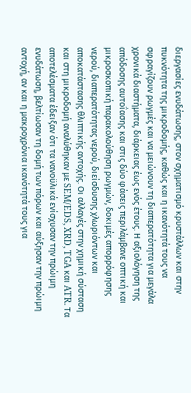διεργασίες ενυδάτωσης, στον σχηματισμό κρυστάλλων και στην πυκνότητα της μικροδομής, καθώς και η ικανότητά τους να σφραγίζουν ρωγμές και να μειώνουν τη διαπερατότητα για μεγάλα χρονικά διαστήματα, διάρκειας έως ενός έτους. Η αξιολόγηση της απόδοσης αυτοΐασης και στις δύο φάσεις περιλάμβανε οπτική και μικροσκοπική παρακολούθηση ρωγμών, δοκιμές απορρόφησης νερού, διαπερατότητας νερού, διείσδυσης χλωριόντων και αποκατάστασης θλιπτικής αντοχής. Οι αλλαγές στην χημική σύσταση και στη μικροδομή αναλύθηκαν με SEM/EDS, XRD, TGA και ATR. Τα αποτελέσματα έδειξαν ότι τα νανοϋλικά ενίσχυσαν την πρώιμη ενυδάτωση, βελτίωσαν τη δομή των πόρων και αύξησαν την πρώιμη αντοχή, αν και η μακροχρόνια ικανότητά τους για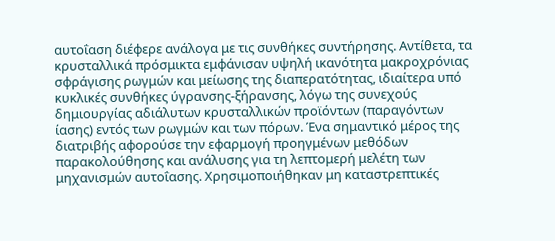αυτοΐαση διέφερε ανάλογα με τις συνθήκες συντήρησης. Αντίθετα, τα κρυσταλλικά πρόσμικτα εμφάνισαν υψηλή ικανότητα μακροχρόνιας σφράγισης ρωγμών και μείωσης της διαπερατότητας, ιδιαίτερα υπό κυκλικές συνθήκες ύγρανσης-ξήρανσης, λόγω της συνεχούς δημιουργίας αδιάλυτων κρυσταλλικών προϊόντων (παραγόντων ίασης) εντός των ρωγμών και των πόρων. Ένα σημαντικό μέρος της διατριβής αφορούσε την εφαρμογή προηγμένων μεθόδων παρακολούθησης και ανάλυσης για τη λεπτομερή μελέτη των μηχανισμών αυτοΐασης. Χρησιμοποιήθηκαν μη καταστρεπτικές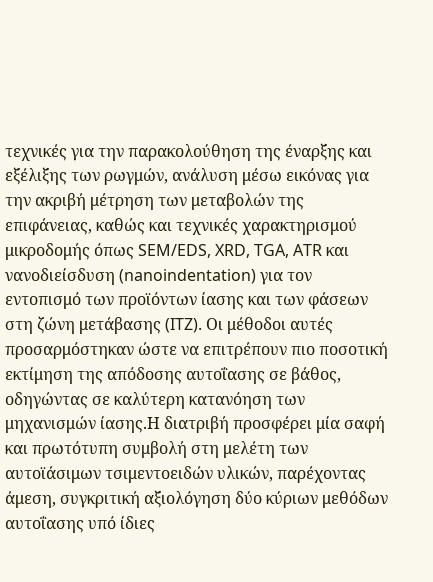τεχνικές για την παρακολούθηση της έναρξης και εξέλιξης των ρωγμών, ανάλυση μέσω εικόνας για την ακριβή μέτρηση των μεταβολών της επιφάνειας, καθώς και τεχνικές χαρακτηρισμού μικροδομής όπως SEM/EDS, XRD, TGA, ATR και νανοδιείσδυση (nanoindentation) για τον εντοπισμό των προϊόντων ίασης και των φάσεων στη ζώνη μετάβασης (ITZ). Οι μέθοδοι αυτές προσαρμόστηκαν ώστε να επιτρέπουν πιο ποσοτική εκτίμηση της απόδοσης αυτοΐασης σε βάθος, οδηγώντας σε καλύτερη κατανόηση των μηχανισμών ίασης.Η διατριβή προσφέρει μία σαφή και πρωτότυπη συμβολή στη μελέτη των αυτοϊάσιμων τσιμεντοειδών υλικών, παρέχοντας άμεση, συγκριτική αξιολόγηση δύο κύριων μεθόδων αυτοΐασης υπό ίδιες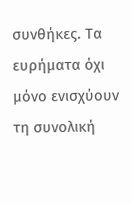συνθήκες. Τα ευρήματα όχι μόνο ενισχύουν τη συνολική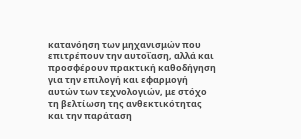κατανόηση των μηχανισμών που επιτρέπουν την αυτοΐαση, αλλά και προσφέρουν πρακτική καθοδήγηση για την επιλογή και εφαρμογή αυτών των τεχνολογιών, με στόχο τη βελτίωση της ανθεκτικότητας και την παράταση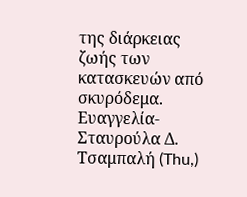της διάρκειας ζωής των κατασκευών από σκυρόδεμα.
Ευαγγελία-Σταυρούλα Δ. Τσαμπαλή (Thu,)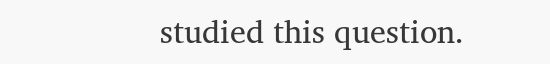studied this question.